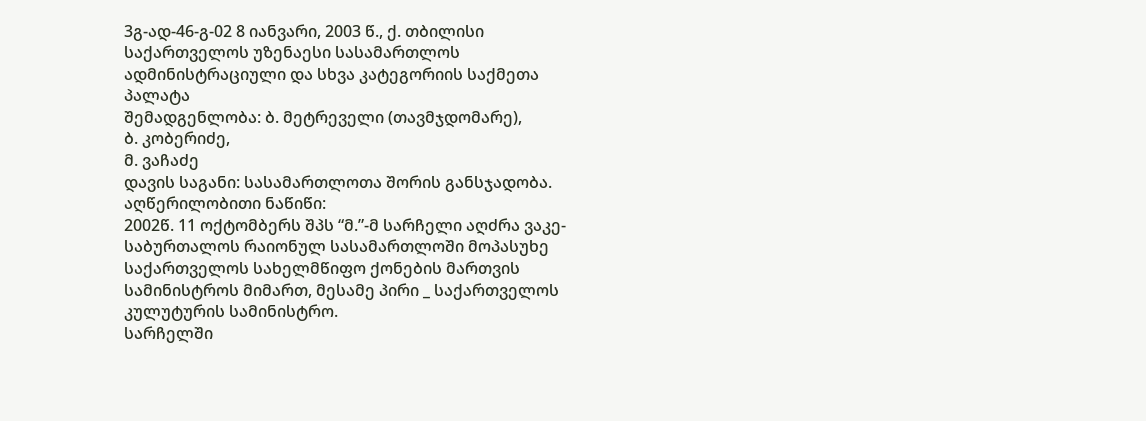3გ-ად-46-გ-02 8 იანვარი, 2003 წ., ქ. თბილისი
საქართველოს უზენაესი სასამართლოს ადმინისტრაციული და სხვა კატეგორიის საქმეთა პალატა
შემადგენლობა: ბ. მეტრეველი (თავმჯდომარე),
ბ. კობერიძე,
მ. ვაჩაძე
დავის საგანი: სასამართლოთა შორის განსჯადობა.
აღწერილობითი ნაწიწი:
2002წ. 11 ოქტომბერს შპს “მ.”-მ სარჩელი აღძრა ვაკე-საბურთალოს რაიონულ სასამართლოში მოპასუხე საქართველოს სახელმწიფო ქონების მართვის სამინისტროს მიმართ, მესამე პირი _ საქართველოს კულუტურის სამინისტრო.
სარჩელში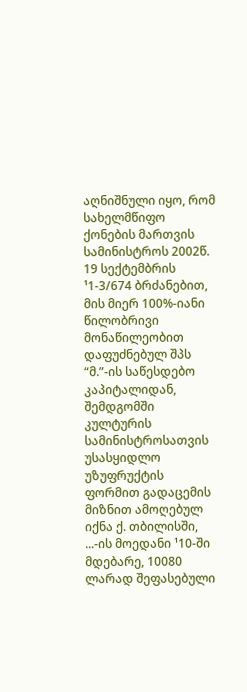აღნიშნული იყო, რომ სახელმწიფო ქონების მართვის სამინისტროს 2002წ. 19 სექტემბრის ¹1-3/674 ბრძანებით, მის მიერ 100%-იანი წილობრივი მონაწილეობით დაფუძნებულ შპს “მ.”-ის საწესდებო კაპიტალიდან, შემდგომში კულტურის სამინისტროსათვის უსასყიდლო უზუფრუქტის ფორმით გადაცემის მიზნით ამოღებულ იქნა ქ. თბილისში, ...-ის მოედანი ¹10-ში მდებარე, 10080 ლარად შეფასებული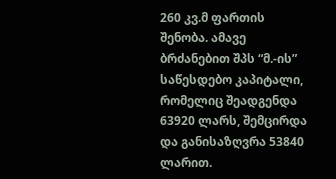260 კვ.მ ფართის შენობა. ამავე ბრძანებით შპს “მ.-ის” საწესდებო კაპიტალი, რომელიც შეადგენდა 63920 ლარს, შემცირდა და განისაზღვრა 53840 ლარით.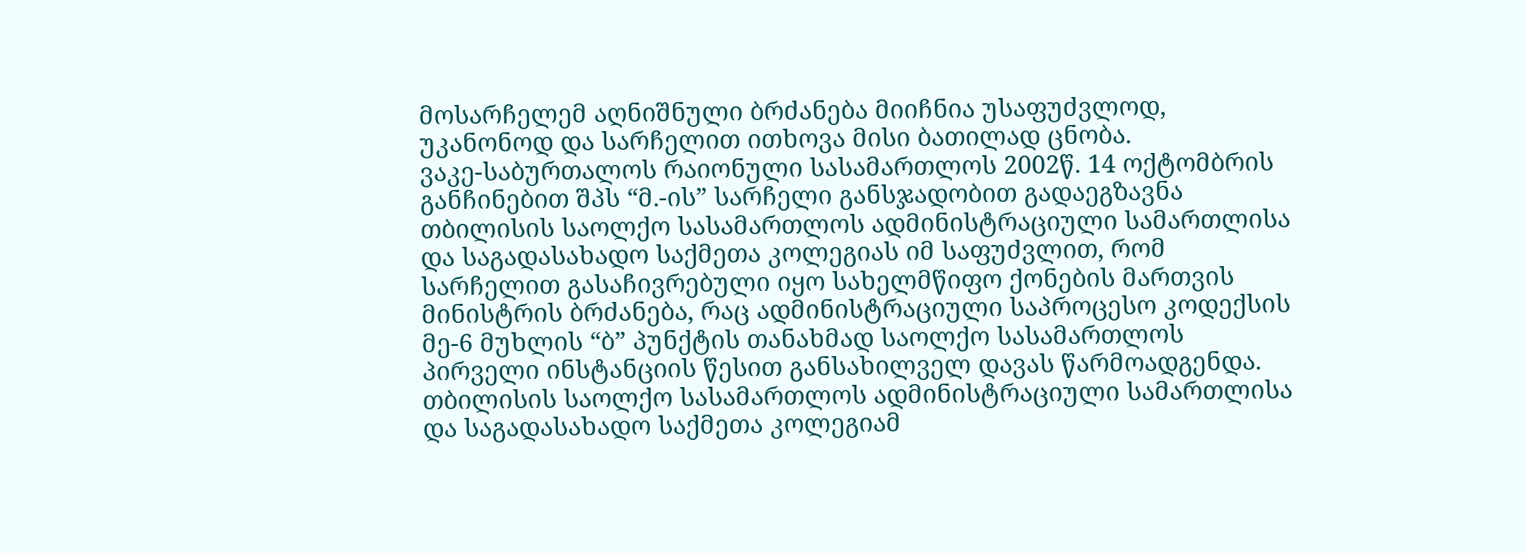მოსარჩელემ აღნიშნული ბრძანება მიიჩნია უსაფუძვლოდ, უკანონოდ და სარჩელით ითხოვა მისი ბათილად ცნობა.
ვაკე-საბურთალოს რაიონული სასამართლოს 2002წ. 14 ოქტომბრის განჩინებით შპს “მ.-ის” სარჩელი განსჯადობით გადაეგზავნა თბილისის საოლქო სასამართლოს ადმინისტრაციული სამართლისა და საგადასახადო საქმეთა კოლეგიას იმ საფუძვლით, რომ სარჩელით გასაჩივრებული იყო სახელმწიფო ქონების მართვის მინისტრის ბრძანება, რაც ადმინისტრაციული საპროცესო კოდექსის მე-6 მუხლის “ბ” პუნქტის თანახმად საოლქო სასამართლოს პირველი ინსტანციის წესით განსახილველ დავას წარმოადგენდა.
თბილისის საოლქო სასამართლოს ადმინისტრაციული სამართლისა და საგადასახადო საქმეთა კოლეგიამ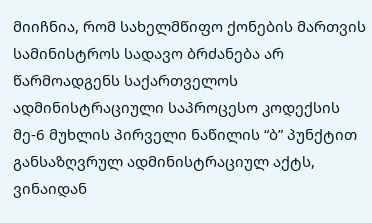მიიჩნია, რომ სახელმწიფო ქონების მართვის სამინისტროს სადავო ბრძანება არ წარმოადგენს საქართველოს ადმინისტრაციული საპროცესო კოდექსის მე-6 მუხლის პირველი ნაწილის “ბ” პუნქტით განსაზღვრულ ადმინისტრაციულ აქტს, ვინაიდან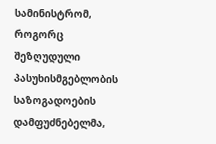სამინისტრომ, როგორც შეზღუდული პასუხისმგებლობის საზოგადოების დამფუძნებელმა,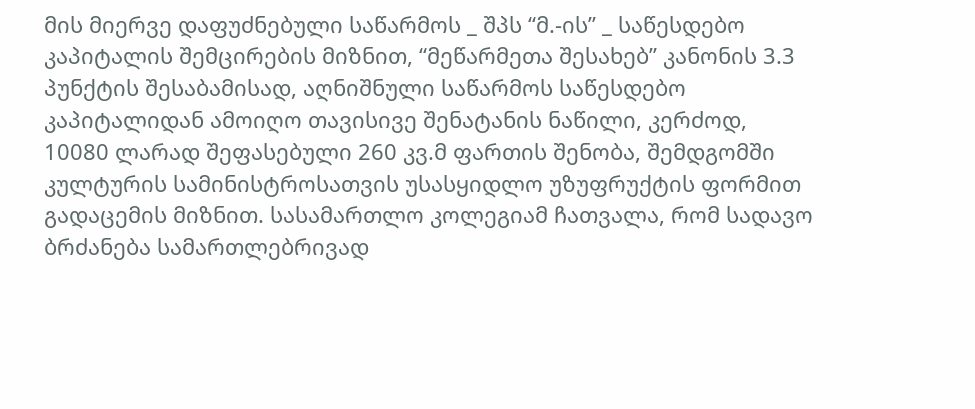მის მიერვე დაფუძნებული საწარმოს _ შპს “მ.-ის” _ საწესდებო კაპიტალის შემცირების მიზნით, “მეწარმეთა შესახებ” კანონის 3.3 პუნქტის შესაბამისად, აღნიშნული საწარმოს საწესდებო კაპიტალიდან ამოიღო თავისივე შენატანის ნაწილი, კერძოდ, 10080 ლარად შეფასებული 260 კვ.მ ფართის შენობა, შემდგომში კულტურის სამინისტროსათვის უსასყიდლო უზუფრუქტის ფორმით გადაცემის მიზნით. სასამართლო კოლეგიამ ჩათვალა, რომ სადავო ბრძანება სამართლებრივად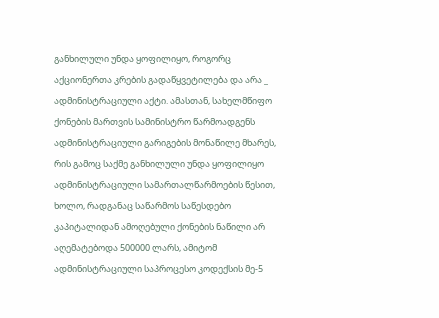განხილული უნდა ყოფილიყო, როგორც აქციონერთა კრების გადაწყვეტილება და არა _ ადმინისტრაციული აქტი. ამასთან, სახელმწიფო ქონების მართვის სამინისტრო წარმოადგენს ადმინისტრაციული გარიგების მონაწილე მხარეს, რის გამოც საქმე განხილული უნდა ყოფილიყო ადმინისტრაციული სამართალწარმოების წესით, ხოლო, რადგანაც საწარმოს საწესდებო კაპიტალიდან ამოღებული ქონების ნაწილი არ აღემატებოდა 500000 ლარს, ამიტომ ადმინისტრაციული საპროცესო კოდექსის მე-5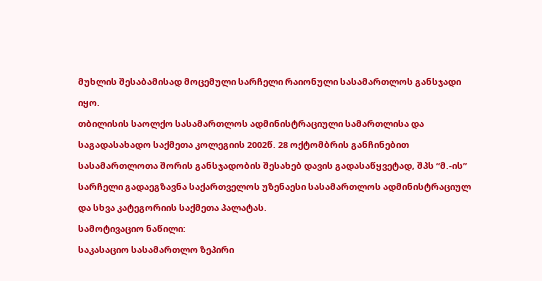მუხლის შესაბამისად მოცემული სარჩელი რაიონული სასამართლოს განსჯადი იყო.
თბილისის საოლქო სასამართლოს ადმინისტრაციული სამართლისა და საგადასახადო საქმეთა კოლეგიის 2002წ. 28 ოქტომბრის განჩინებით სასამართლოთა შორის განსჯადობის შესახებ დავის გადასაწყვეტად, შპს “მ.-ის” სარჩელი გადაეგზავნა საქართველოს უზენაესი სასამართლოს ადმინისტრაციულ და სხვა კატეგორიის საქმეთა პალატას.
სამოტივაციო ნაწილი:
საკასაციო სასამართლო ზეპირი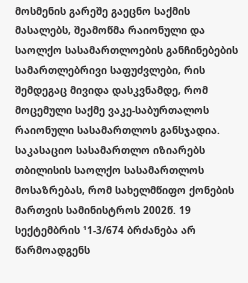მოსმენის გარეშე გაეცნო საქმის მასალებს, შეამოწმა რაიონული და საოლქო სასამართლოების განჩინებების სამართლებრივი საფუძვლები, რის შემდეგაც მივიდა დასკვნამდე, რომ მოცემული საქმე ვაკე-საბურთალოს რაიონული სასამართლოს განსჯადია.
საკასაციო სასამართლო იზიარებს თბილისის საოლქო სასამართლოს მოსაზრებას, რომ სახელმწიფო ქონების მართვის სამინისტროს 2002წ. 19 სექტემბრის ¹1-3/674 ბრძანება არ წარმოადგენს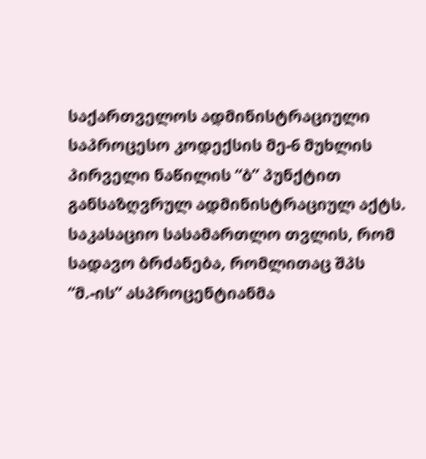საქართველოს ადმინისტრაციული საპროცესო კოდექსის მე-6 მუხლის პირველი ნაწილის “ბ” პუნქტით განსაზღვრულ ადმინისტრაციულ აქტს. საკასაციო სასამართლო თვლის, რომ სადავო ბრძანება, რომლითაც შპს “მ.-ის” ასპროცენტიანმა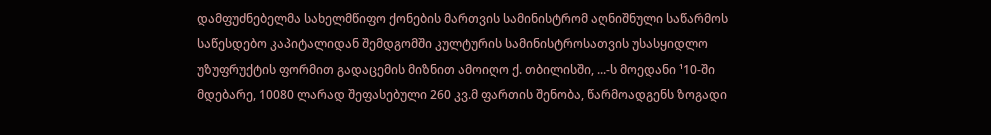დამფუძნებელმა სახელმწიფო ქონების მართვის სამინისტრომ აღნიშნული საწარმოს საწესდებო კაპიტალიდან შემდგომში კულტურის სამინისტროსათვის უსასყიდლო უზუფრუქტის ფორმით გადაცემის მიზნით ამოიღო ქ. თბილისში, ...-ს მოედანი ¹10-ში მდებარე, 10080 ლარად შეფასებული 260 კვ.მ ფართის შენობა, წარმოადგენს ზოგადი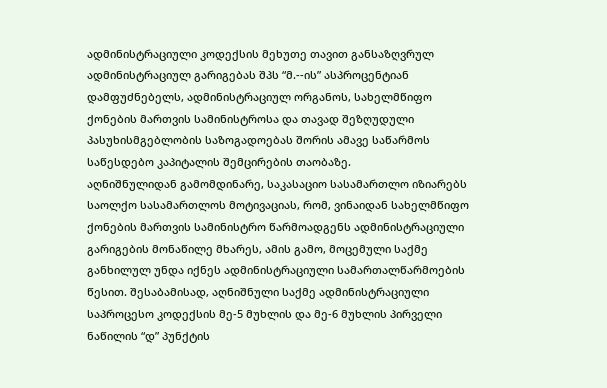ადმინისტრაციული კოდექსის მეხუთე თავით განსაზღვრულ ადმინისტრაციულ გარიგებას შპს “მ.--ის” ასპროცენტიან დამფუძნებელს, ადმინისტრაციულ ორგანოს, სახელმწიფო ქონების მართვის სამინისტროსა და თავად შეზღუდული პასუხისმგებლობის საზოგადოებას შორის ამავე საწარმოს საწესდებო კაპიტალის შემცირების თაობაზე.
აღნიშნულიდან გამომდინარე, საკასაციო სასამართლო იზიარებს საოლქო სასამართლოს მოტივაციას, რომ, ვინაიდან სახელმწიფო ქონების მართვის სამინისტრო წარმოადგენს ადმინისტრაციული გარიგების მონაწილე მხარეს, ამის გამო, მოცემული საქმე განხილულ უნდა იქნეს ადმინისტრაციული სამართალწარმოების წესით. შესაბამისად, აღნიშნული საქმე ადმინისტრაციული საპროცესო კოდექსის მე-5 მუხლის და მე-6 მუხლის პირველი ნაწილის “დ” პუნქტის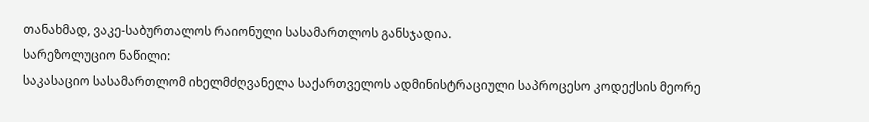თანახმად, ვაკე-საბურთალოს რაიონული სასამართლოს განსჯადია.
სარეზოლუციო ნაწილი:
საკასაციო სასამართლომ იხელმძღვანელა საქართველოს ადმინისტრაციული საპროცესო კოდექსის მეორე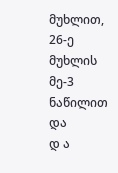მუხლით, 26-ე მუხლის მე-3 ნაწილით და
დ ა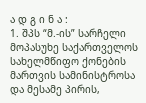ა დ გ ი ნ ა :
1. შპს “მ.-ის” სარჩელი მოპასუხე საქართველოს სახელმწიფო ქონების მართვის სამინისტროსა და მესამე პირის,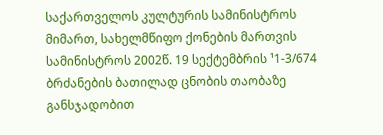საქართველოს კულტურის სამინისტროს მიმართ, სახელმწიფო ქონების მართვის სამინისტროს 2002წ. 19 სექტემბრის ¹1-3/674 ბრძანების ბათილად ცნობის თაობაზე განსჯადობით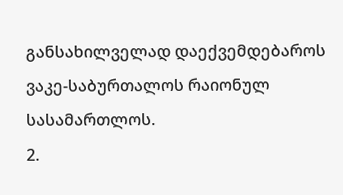განსახილველად დაექვემდებაროს ვაკე-საბურთალოს რაიონულ სასამართლოს.
2.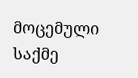მოცემული საქმე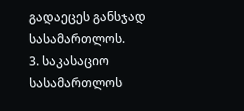გადაეცეს განსჯად სასამართლოს.
3. საკასაციო სასამართლოს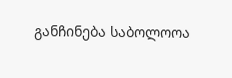განჩინება საბოლოოა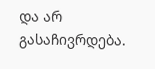და არ გასაჩივრდება.